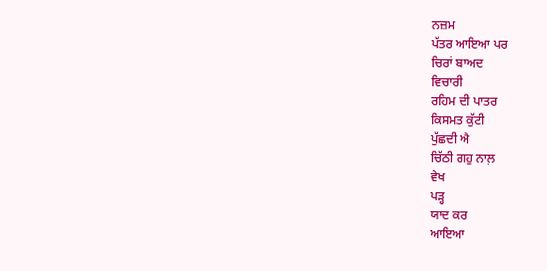ਨਜ਼ਮ
ਪੱਤਰ ਆਇਆ ਪਰ
ਚਿਰਾਂ ਬਾਅਦ
ਵਿਚਾਰੀ
ਰਹਿਮ ਦੀ ਪਾਤਰ
ਕਿਸਮਤ ਕੁੱਟੀ
ਪੁੱਛਦੀ ਐ
ਚਿੱਠੀ ਗਹੁ ਨਾਲ਼
ਵੇਖ
ਪੜ੍ਹ
ਯਾਦ ਕਰ
ਆਇਆ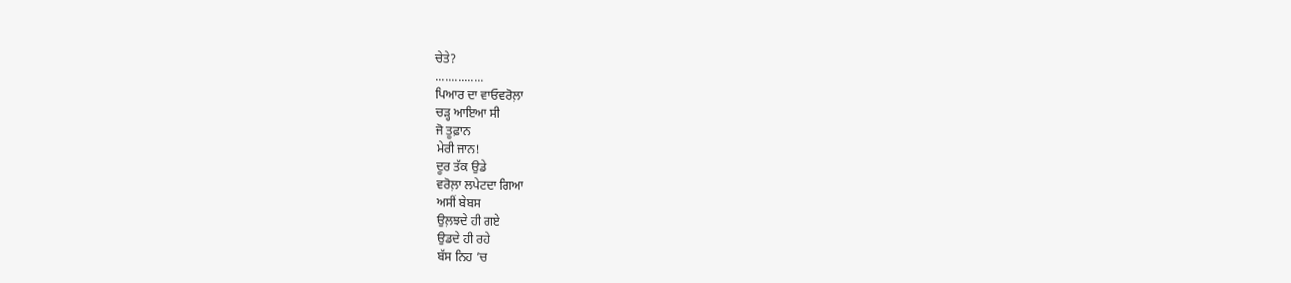ਚੇਤੇ?
...............
ਪਿਆਰ ਦਾ ਵਾਓਵਰੋਲ਼ਾ
ਚੜ੍ਹ ਆਇਆ ਸੀ
ਜੋ ਤੂਫ਼ਾਨ
ਮੇਰੀ ਜਾਨ!
ਦੂਰ ਤੱਕ ਉਡੇ
ਵਰੋਲ਼ਾ ਲਪੇਟਦਾ ਗਿਆ
ਅਸੀਂ ਬੇਬਸ
ਉਲ਼ਝਦੇ ਹੀ ਗਏ
ਉਡਦੇ ਹੀ ਰਹੇ
ਬੱਸ ਨਿਹ ’ਚ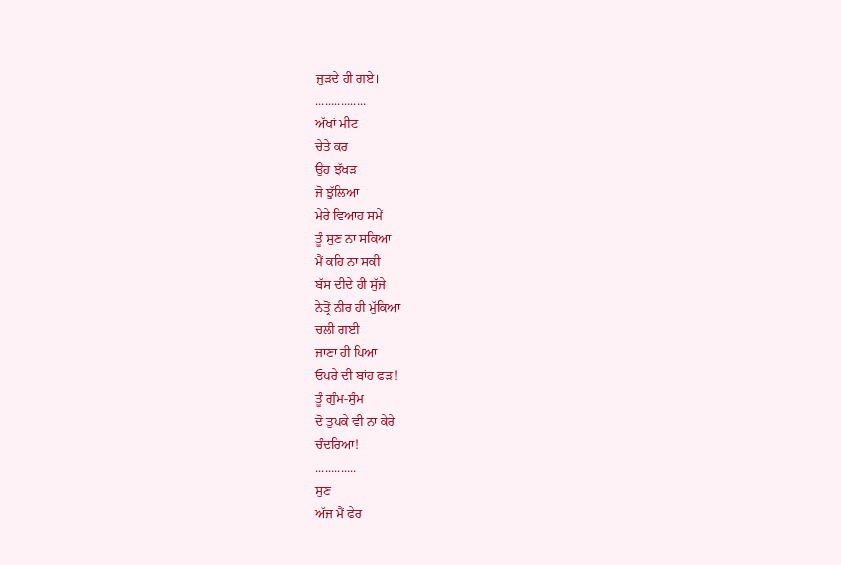ਜੁੜਦੇ ਹੀ ਗਏ।
................
ਅੱਖਾਂ ਮੀਟ
ਚੇਤੇ ਕਰ
ਉਹ ਝੱਖੜ
ਜੋ ਝੁੱਲਿਆ
ਮੇਰੇ ਵਿਆਹ ਸਮੇਂ
ਤੂੰ ਸੁਣ ਨਾ ਸਕਿਆ
ਮੈਂ ਕਹਿ ਨਾ ਸਕੀ
ਬੱਸ ਦੀਦੇ ਹੀ ਸੁੱਜੇ
ਨੇਤ੍ਰੋਂ ਨੀਰ ਹੀ ਮੁੱਕਿਆ
ਚਲੀ ਗਈ
ਜਾਣਾ ਹੀ ਪਿਆ
ਓਪਰੇ ਦੀ ਬਾਂਹ ਫੜ!
ਤੂੰ ਗੁੰਮ-ਸੁੰਮ
ਦੋ ਤੁਪਕੇ ਵੀ ਨਾ ਕੇਰੇ
ਚੰਦਰਿਆ!
.............
ਸੁਣ
ਅੱਜ ਮੈਂ ਫੇਰ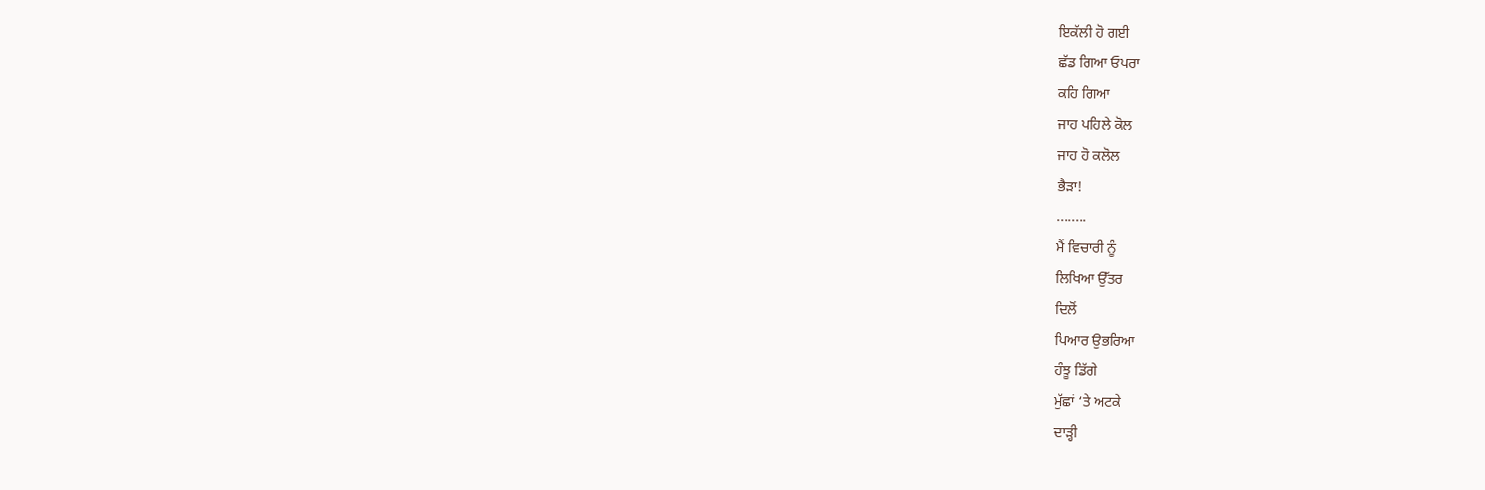ਇਕੱਲੀ ਹੋ ਗਈ
ਛੱਡ ਗਿਆ ਓਪਰਾ
ਕਹਿ ਗਿਆ
ਜਾਹ ਪਹਿਲੇ ਕੋਲ
ਜਾਹ ਹੋ ਕਲੋਲ
ਭੈੜਾ!
........
ਮੈਂ ਵਿਚਾਰੀ ਨੂੰ
ਲਿਖਿਆ ਉੱਤਰ
ਦਿਲੋਂ
ਪਿਆਰ ਉਭਰਿਆ
ਹੰਝੂ ਡਿੱਗੇ
ਮੁੱਛਾਂ ‘ਤੇ ਅਟਕੇ
ਦਾੜ੍ਹੀ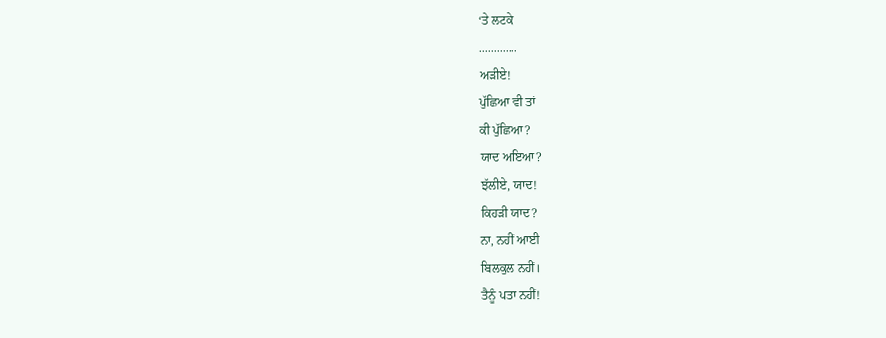‘ਤੇ ਲਟਕੇ
.............
ਅੜੀਏ!
ਪੁੱਛਿਆ ਵੀ ਤਾਂ
ਕੀ ਪੁੱਛਿਆ?
ਯਾਦ ਅਇਆ?
ਝੱਲੀਏ, ਯਾਦ!
ਕਿਹੜੀ ਯਾਦ?
ਨਾ, ਨਹੀਂ ਆਈ
ਬਿਲਕੁਲ ਨਹੀਂ।
ਤੈਨੂੰ ਪਤਾ ਨਹੀਂ!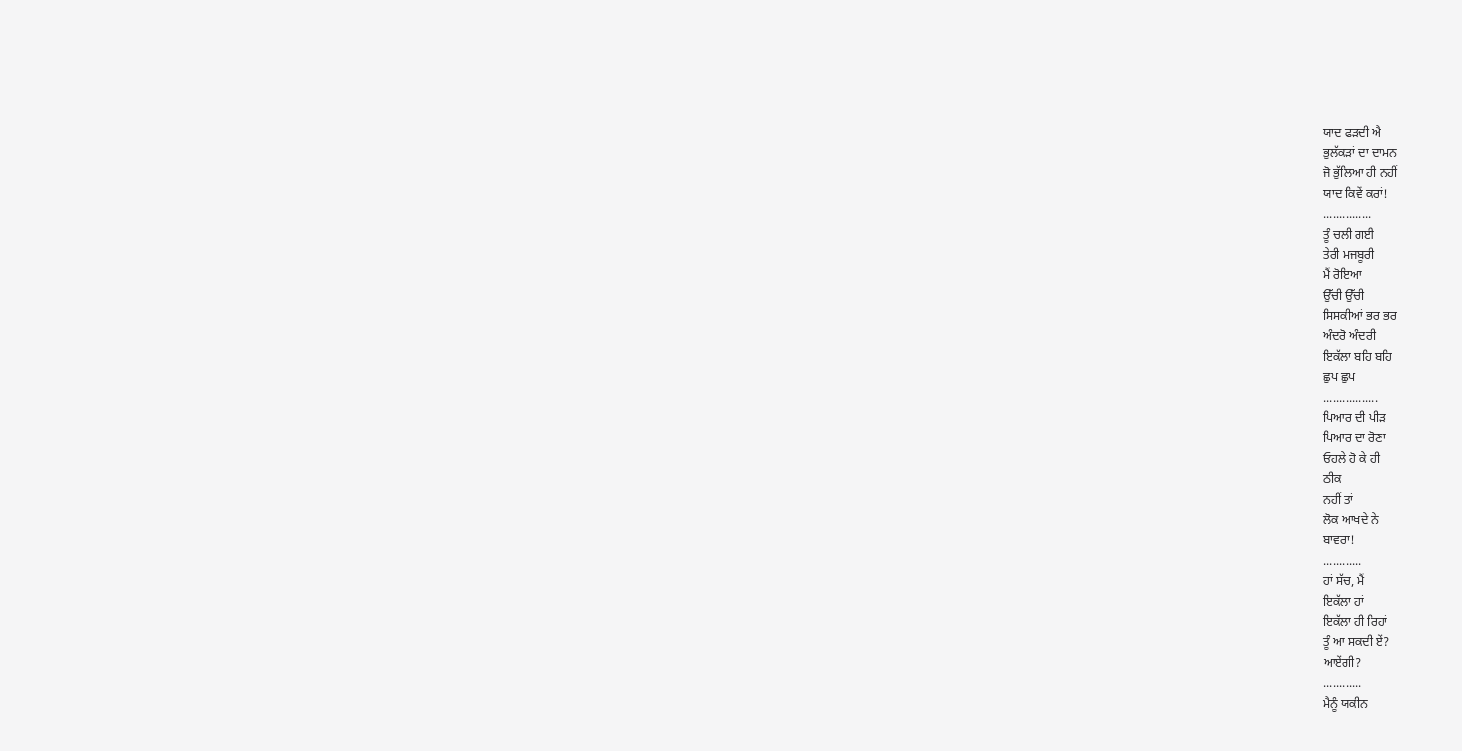ਯਾਦ ਫੜਦੀ ਐ
ਭੁਲੱਕੜਾਂ ਦਾ ਦਾਮਨ
ਜੋ ਭੁੱਲਿਆ ਹੀ ਨਹੀਂ
ਯਾਦ ਕਿਵੇਂ ਕਰਾਂ!
...............
ਤੂੰ ਚਲੀ ਗਈ
ਤੇਰੀ ਮਜਬੂਰੀ
ਮੈਂ ਰੋਇਆ
ਉੱਚੀ ਉੱਚੀ
ਸਿਸਕੀਆਂ ਭਰ ਭਰ
ਅੰਦਰੋ ਅੰਦਰੀ
ਇਕੱਲਾ ਬਹਿ ਬਹਿ
ਛੁਪ ਛੁਪ
.................
ਪਿਆਰ ਦੀ ਪੀੜ
ਪਿਆਰ ਦਾ ਰੋਣਾ
ਓਹਲੇ ਹੋ ਕੇ ਹੀ
ਠੀਕ
ਨਹੀਂ ਤਾਂ
ਲੋਕ ਆਖਦੇ ਨੇ
ਬਾਵਰਾ!
............
ਹਾਂ ਸੱਚ, ਮੈਂ
ਇਕੱਲਾ ਹਾਂ
ਇਕੱਲਾ ਹੀ ਰਿਹਾਂ
ਤੂੰ ਆ ਸਕਦੀ ਏਂ?
ਆਏਂਗੀ?
............
ਮੈਨੂੰ ਯਕੀਨ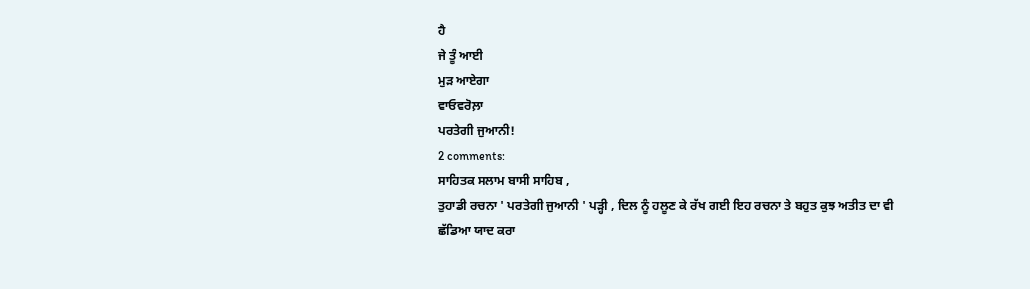ਹੈ
ਜੇ ਤੂੰ ਆਈ
ਮੁੜ ਆਏਗਾ
ਵਾਓਵਰੋਲ਼ਾ
ਪਰਤੇਗੀ ਜੁਆਨੀ!
2 comments:
ਸਾਹਿਤਕ ਸਲਾਮ ਬਾਸੀ ਸਾਹਿਬ ,
ਤੁਹਾਡੀ ਰਚਨਾ ' ਪਰਤੇਗੀ ਜੁਆਨੀ ' ਪੜ੍ਹੀ , ਦਿਲ ਨੂੰ ਹਲੂਣ ਕੇ ਰੱਖ ਗਈ ਇਹ ਰਚਨਾ ਤੇ ਬਹੁਤ ਕੁਝ ਅਤੀਤ ਦਾ ਵੀ ਛੱਡਿਆ ਯਾਦ ਕਰਾ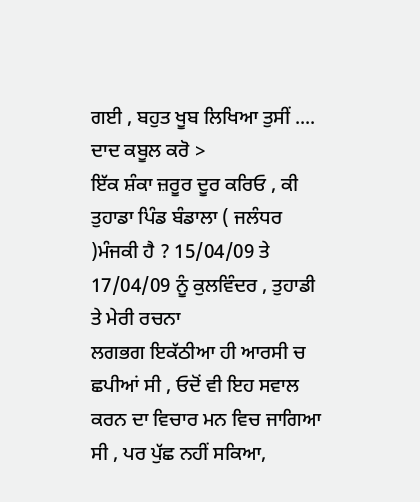ਗਈ , ਬਹੁਤ ਖੂਬ ਲਿਖਿਆ ਤੁਸੀਂ .... ਦਾਦ ਕਬੂਲ ਕਰੋ >
ਇੱਕ ਸ਼ੰਕਾ ਜ਼ਰੂਰ ਦੂਰ ਕਰਿਓ , ਕੀ ਤੁਹਾਡਾ ਪਿੰਡ ਬੰਡਾਲਾ ( ਜਲੰਧਰ )ਮੰਜਕੀ ਹੈ ? 15/04/09 ਤੇ 17/04/09 ਨੂੰ ਕੁਲਵਿੰਦਰ , ਤੁਹਾਡੀ ਤੇ ਮੇਰੀ ਰਚਨਾ
ਲਗਭਗ ਇਕੱਠੀਆ ਹੀ ਆਰਸੀ ਚ ਛਪੀਆਂ ਸੀ , ਓਦੋਂ ਵੀ ਇਹ ਸਵਾਲ ਕਰਨ ਦਾ ਵਿਚਾਰ ਮਨ ਵਿਚ ਜਾਗਿਆ ਸੀ , ਪਰ ਪੁੱਛ ਨਹੀਂ ਸਕਿਆ,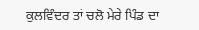ਕੁਲਵਿੰਦਰ ਤਾਂ ਚਲੋ ਮੇਰੇ ਪਿੰਡ ਦਾ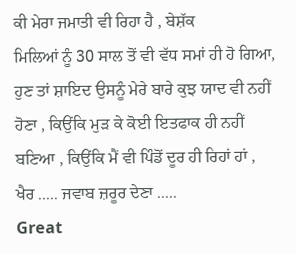ਕੀ ਮੇਰਾ ਜਮਾਤੀ ਵੀ ਰਿਹਾ ਹੈ , ਬੇਸ਼ੱਕ
ਮਿਲਿਆਂ ਨੂੰ 30 ਸਾਲ ਤੋਂ ਵੀ ਵੱਧ ਸਮਾਂ ਹੀ ਹੋ ਗਿਆ, ਹੁਣ ਤਾਂ ਸ਼ਾਇਦ ਉਸਨੂੰ ਮੇਰੇ ਬਾਰੇ ਕੁਝ ਯਾਦ ਵੀ ਨਹੀਂ ਹੋਣਾ , ਕਿਉਂਕਿ ਮੁੜ ਕੇ ਕੋਈ ਇਤਫਾਕ ਹੀ ਨਹੀਂ ਬਣਿਆ , ਕਿਉਂਕਿ ਮੈਂ ਵੀ ਪਿੰਡੋਂ ਦੂਰ ਹੀ ਰਿਹਾਂ ਹਾਂ ,
ਖੈਰ ..... ਜਵਾਬ ਜ਼ਰੂਰ ਦੇਣਾ .....
Great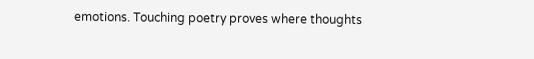emotions. Touching poetry proves where thoughts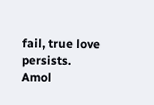fail, true love persists.
Amol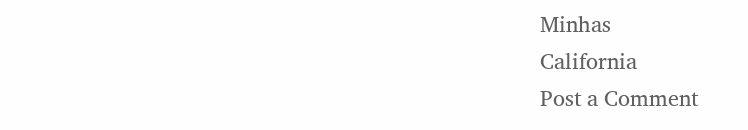Minhas
California
Post a Comment